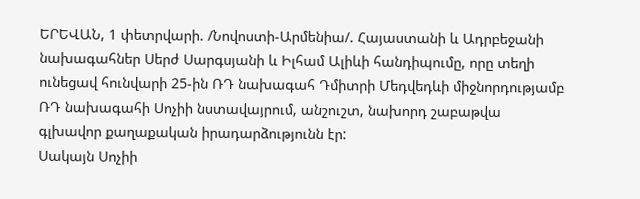ԵՐԵՎԱՆ, 1 փետրվարի. /Նովոստի-Արմենիա/. Հայաստանի և Ադրբեջանի նախագահներ Սերժ Սարգսյանի և Իլհամ Ալիևի հանդիպումը, որը տեղի ունեցավ հունվարի 25-ին ՌԴ նախագահ Դմիտրի Մեդվեդևի միջնորդությամբ ՌԴ նախագահի Սոչիի նստավայրում, անշուշտ, նախորդ շաբաթվա գլխավոր քաղաքական իրադարձությունն էր:
Սակայն Սոչիի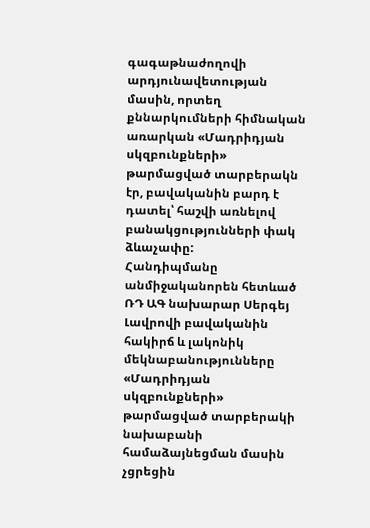գագաթնաժողովի արդյունավետության մասին, որտեղ քննարկումների հիմնական առարկան «Մադրիդյան սկզբունքների» թարմացված տարբերակն էր, բավականին բարդ է դատել՝ հաշվի առնելով բանակցությունների փակ ձևաչափը:
Հանդիպմանը անմիջականորեն հետևած ՌԴ ԱԳ նախարար Սերգեյ Լավրովի բավականին հակիրճ և լակոնիկ մեկնաբանությունները «Մադրիդյան սկզբունքների» թարմացված տարբերակի նախաբանի համաձայնեցման մասին չցրեցին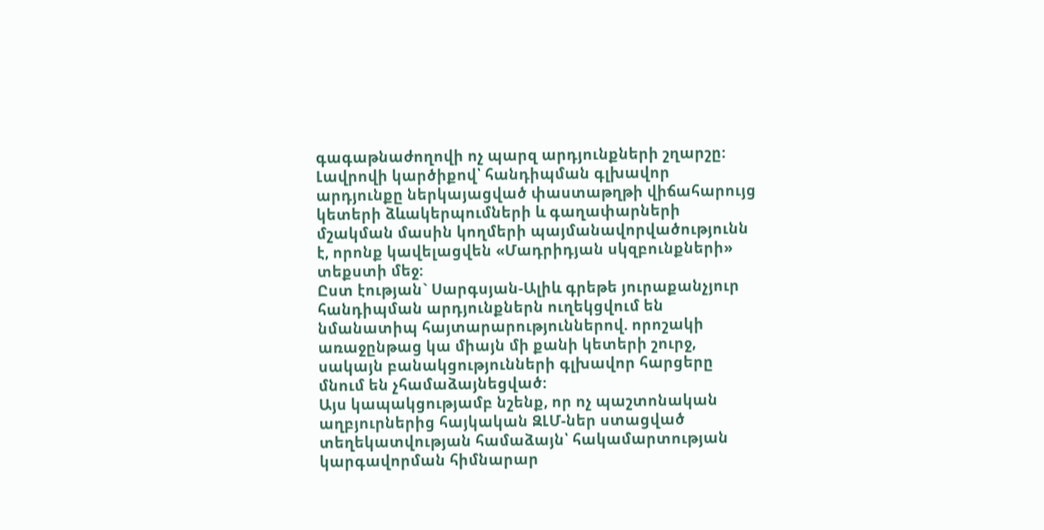գագաթնաժողովի ոչ պարզ արդյունքների շղարշը:
Լավրովի կարծիքով՝ հանդիպման գլխավոր արդյունքը ներկայացված փաստաթղթի վիճահարույց կետերի ձևակերպումների և գաղափարների մշակման մասին կողմերի պայմանավորվածությունն է, որոնք կավելացվեն «Մադրիդյան սկզբունքների» տեքստի մեջ:
Ըստ էության` Սարգսյան-Ալիև գրեթե յուրաքանչյուր հանդիպման արդյունքներն ուղեկցվում են նմանատիպ հայտարարություններով. որոշակի առաջընթաց կա միայն մի քանի կետերի շուրջ, սակայն բանակցությունների գլխավոր հարցերը մնում են չհամաձայնեցված:
Այս կապակցությամբ նշենք, որ ոչ պաշտոնական աղբյուրներից հայկական ԶԼՄ-ներ ստացված տեղեկատվության համաձայն՝ հակամարտության կարգավորման հիմնարար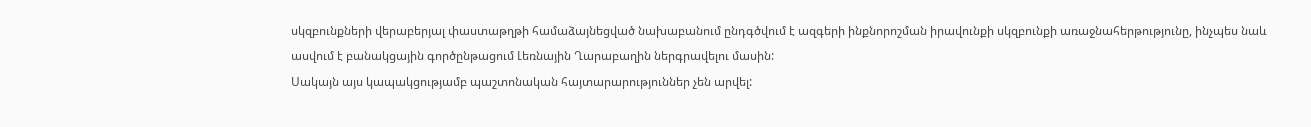սկզբունքների վերաբերյալ փաստաթղթի համաձայնեցված նախաբանում ընդգծվում է ազգերի ինքնորոշման իրավունքի սկզբունքի առաջնահերթությունը, ինչպես նաև ասվում է բանակցային գործընթացում Լեռնային Ղարաբաղին ներգրավելու մասին:
Սակայն այս կապակցությամբ պաշտոնական հայտարարություններ չեն արվել: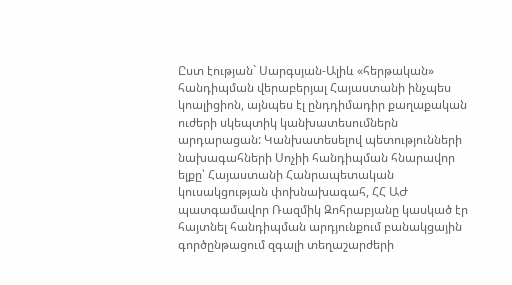Ըստ էության` Սարգսյան-Ալիև «հերթական» հանդիպման վերաբերյալ Հայաստանի ինչպես կոալիցիոն, այնպես էլ ընդդիմադիր քաղաքական ուժերի սկեպտիկ կանխատեսումներն արդարացան: Կանխատեսելով պետությունների նախագահների Սոչիի հանդիպման հնարավոր ելքը՝ Հայաստանի Հանրապետական կուսակցության փոխնախագահ, ՀՀ ԱԺ պատգամավոր Ռազմիկ Զոհրաբյանը կասկած էր հայտնել հանդիպման արդյունքում բանակցային գործընթացում զգալի տեղաշարժերի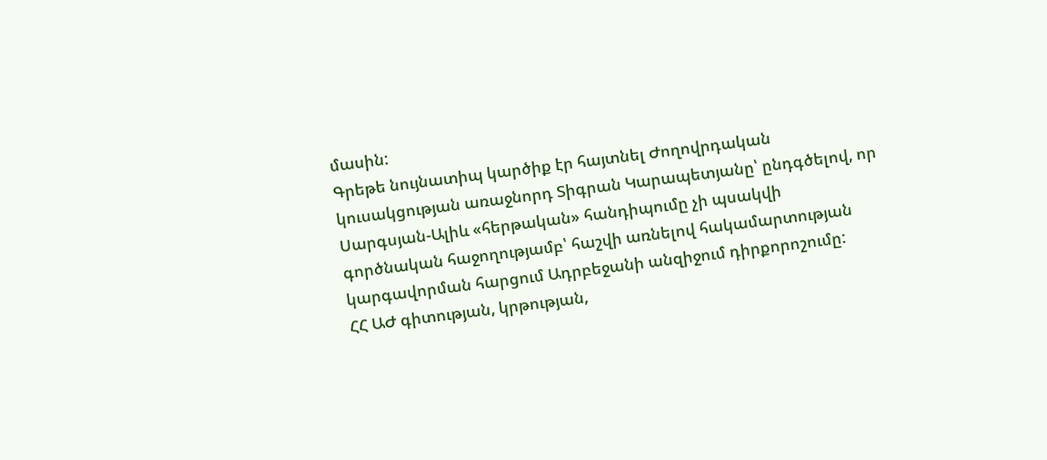մասին:
Գրեթե նույնատիպ կարծիք էր հայտնել Ժողովրդական կուսակցության առաջնորդ Տիգրան Կարապետյանը՝ ընդգծելով, որ Սարգսյան-Ալիև «հերթական» հանդիպումը չի պսակվի գործնական հաջողությամբ՝ հաշվի առնելով հակամարտության կարգավորման հարցում Ադրբեջանի անզիջում դիրքորոշումը:
ՀՀ ԱԺ գիտության, կրթության,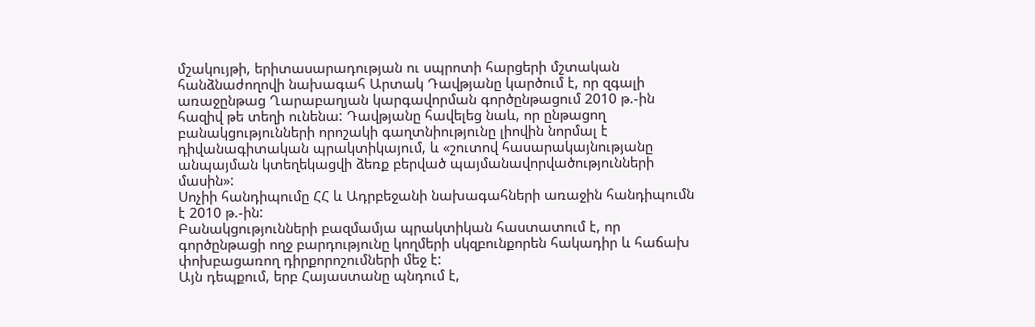մշակույթի, երիտասարադության ու սպրոտի հարցերի մշտական հանձնաժողովի նախագահ Արտակ Դավթյանը կարծում է, որ զգալի առաջընթաց Ղարաբաղյան կարգավորման գործընթացում 2010 թ.-ին հազիվ թե տեղի ունենա: Դավթյանը հավելեց նաև, որ ընթացող բանակցությունների որոշակի գաղտնիությունը լիովին նորմալ է դիվանագիտական պրակտիկայում, և «շուտով հասարակայնությանը անպայման կտեղեկացվի ձեռք բերված պայմանավորվածությունների մասին»:
Սոչիի հանդիպումը ՀՀ և Ադրբեջանի նախագահների առաջին հանդիպումն է 2010 թ.-ին:
Բանակցությունների բազմամյա պրակտիկան հաստատում է, որ գործընթացի ողջ բարդությունը կողմերի սկզբունքորեն հակադիր և հաճախ փոխբացառող դիրքորոշումների մեջ է:
Այն դեպքում, երբ Հայաստանը պնդում է,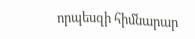որպեսզի հիմնարար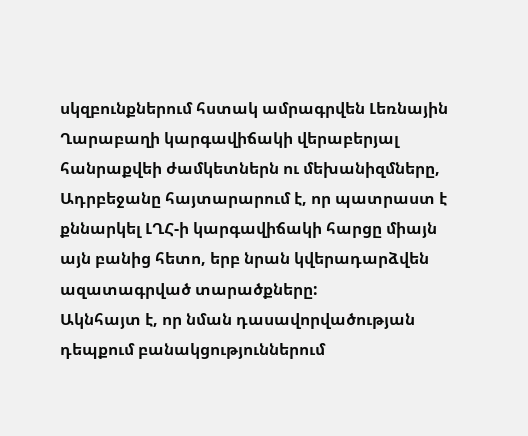սկզբունքներում հստակ ամրագրվեն Լեռնային Ղարաբաղի կարգավիճակի վերաբերյալ հանրաքվեի ժամկետներն ու մեխանիզմները, Ադրբեջանը հայտարարում է, որ պատրաստ է քննարկել ԼՂՀ-ի կարգավիճակի հարցը միայն այն բանից հետո, երբ նրան կվերադարձվեն ազատագրված տարածքները:
Ակնհայտ է, որ նման դասավորվածության դեպքում բանակցություններում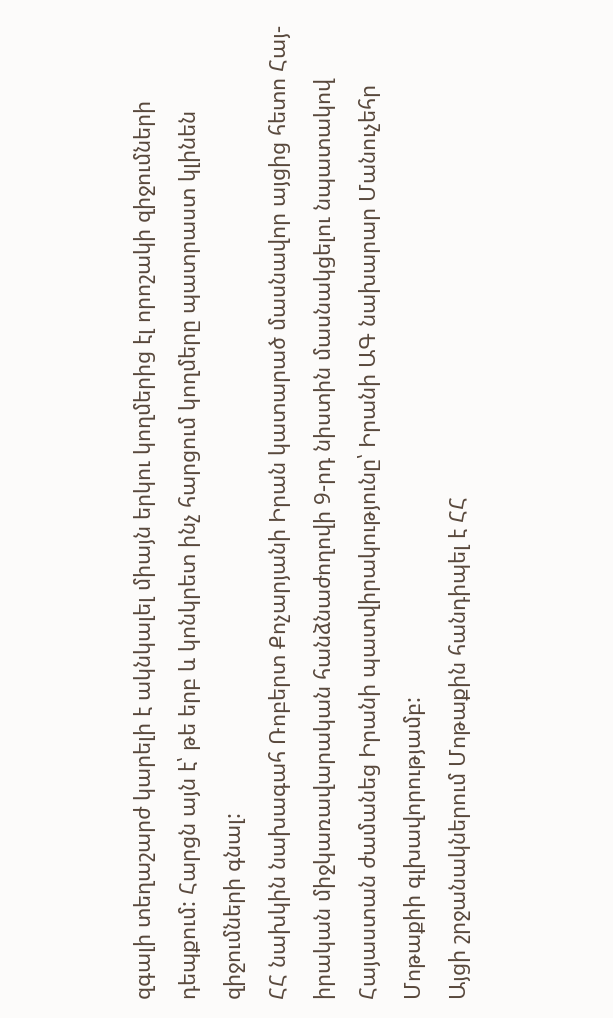զգալի տեղաշարժ կարելի է ակնկալել միայն երկու կողմերից էլ որոշակի զիջումների դեպքում: Հարցն այն է՝ թե երբ և կոնկրետ ինչ հարցում կողմերը պատրաստ կլինեն զիջումների գնալ:
ՀՀ նախկին նախագահ Ռոբերտ Քոչարյանի Իրան կատարած մասնավոր այցից հետո Հայ-իրական միջկառավարական հանձնաժողովի 9-րդ նիստին մասնակցելու նպատակով Հայաստան ժամանեց Իրանի պատվիրակությունը՝ Իրանի ԱԳ նախարար Մանուչեհր Մոթաքիի գլխավորությամբ:
Այցի շրջանակներում Մոթաքին հանդիպել է ՀՀ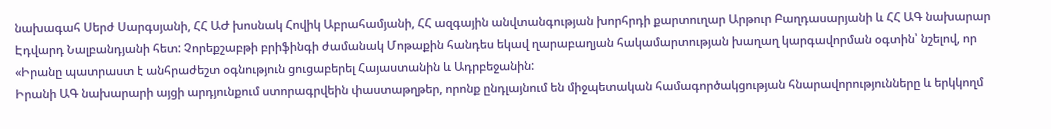նախագահ Սերժ Սարգսյանի, ՀՀ ԱԺ խոսնակ Հովիկ Աբրահամյանի, ՀՀ ազգային անվտանգության խորհրդի քարտուղար Արթուր Բաղդասարյանի և ՀՀ ԱԳ նախարար Էդվարդ Նալբանդյանի հետ: Չորեքշաբթի բրիֆինգի ժամանակ Մոթաքին հանդես եկավ ղարաբաղյան հակամարտության խաղաղ կարգավորման օգտին՝ նշելով, որ «Իրանը պատրաստ է անհրաժեշտ օգնություն ցուցաբերել Հայաստանին և Ադրբեջանին:
Իրանի ԱԳ նախարարի այցի արդյունքում ստորագրվեին փաստաթղթեր, որոնք ընդլայնում են միջպետական համագործակցության հնարավորությունները և երկկողմ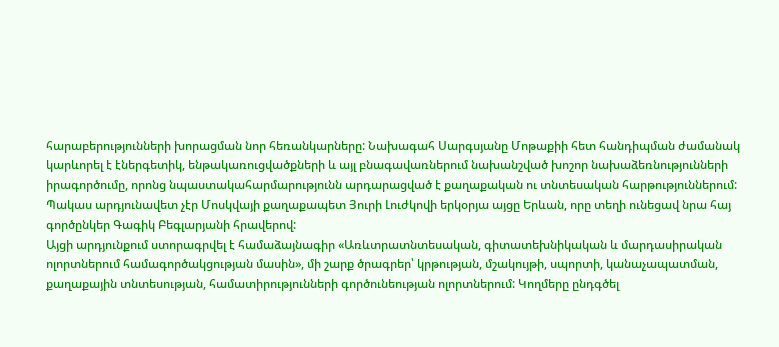հարաբերությունների խորացման նոր հեռանկարները: Նախագահ Սարգսյանը Մոթաքիի հետ հանդիպման ժամանակ կարևորել է էներգետիկ, ենթակառուցվածքների և այլ բնագավառներում նախանշված խոշոր նախաձեռնությունների իրագործումը, որոնց նպաստակահարմարությունն արդարացված է քաղաքական ու տնտեսական հարթություններում:
Պակաս արդյունավետ չէր Մոսկվայի քաղաքապետ Յուրի Լուժկովի երկօրյա այցը Երևան, որը տեղի ունեցավ նրա հայ գործընկեր Գագիկ Բեգլարյանի հրավերով:
Այցի արդյունքում ստորագրվել է համաձայնագիր «Առևտրատնտեսական, գիտատեխնիկական և մարդասիրական ոլորտներում համագործակցության մասին», մի շարք ծրագրեր՝ կրթության, մշակույթի, սպորտի, կանաչապատման, քաղաքային տնտեսության, համատիրությունների գործունեության ոլորտներում: Կողմերը ընդգծել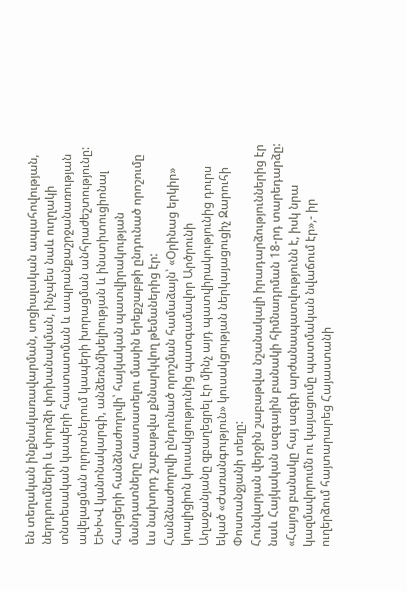են տեղական ինքնակառավարման, սոցիալական ապահովության, ներդրումների և փորձի փոխանակման, ինչպես նաև ուղղակի տնտեսական կապերի հաստատման և ապրանքաշրջանառության ավելացման ոլորտներում կապերի խորացման անհրաժեշտությունը:
ԵԽԽՎ կանոնակարգի, անձեռնմխելիության և ինստիտուցիոնալ հարցերի հանձնաժողովի՝ հայկական պատվիրակության մանդատները հաստատելու մասին երեքշաբթի ընդունած որոշումը ևս նախորդ շաբաթվա քննարկվող թեմաներից էր:
Հանձնաժողովի ընդունած որոշման համաձայն՝ «Օրինաց երկիր» կոալիցիոն կուսակցությունից պատգամավոր Արծրունի Աղաջանյանը զբաղեցրել էր մինչ այդ պատվիրակությունից դուրս եկած «Ժառանգություն» կուսակցության ներկայացուցիչ Զարուհի Փոստանջյանի տեղը:
Հունվարյան վերջին շաբաթվա նշանակալի իրադարձություններից էր նաև Հայկական ազգային բանակի հիմնադրման 18-րդ տարեդարձը: «Հայոց բանակը հայ ազգի արժանապատվությունն է, իսկ նրա կազմավորումն ու կայացումը պատմական նվաճում էր»,- իր ուղերձում հայտարարեց Հայաստանի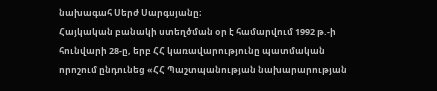նախագահ Սերժ Սարգսյանը։
Հայկական բանակի ստեղծման օր է համարվում 1992 թ.-ի հունվարի 28-ը, երբ ՀՀ կառավարությունը պատմական որոշում ընդունեց «ՀՀ Պաշտպանության նախարարության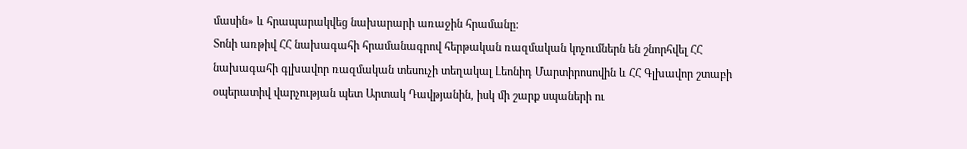մասին» և հրապարակվեց նախարարի առաջին հրամանը:
Տոնի առթիվ ՀՀ նախագահի հրամանագրով հերթական ռազմական կոչումներն են շնորհվել ՀՀ նախագահի գլխավոր ռազմական տեսուչի տեղակալ Լեոնիդ Մարտիրոսովին և ՀՀ Գլխավոր շտաբի օպերատիվ վարչության պետ Արտակ Դավթյանին, իսկ մի շարք սպաների ու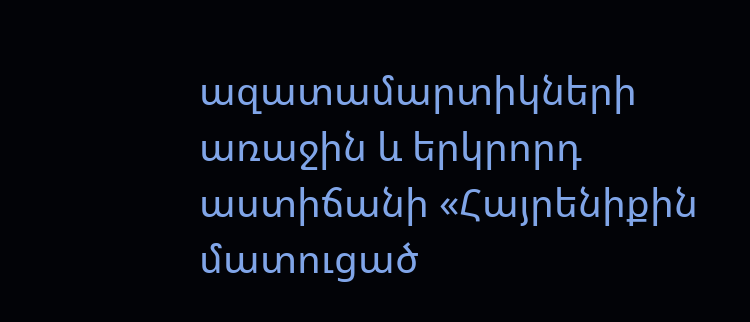ազատամարտիկների առաջին և երկրորդ աստիճանի «Հայրենիքին մատուցած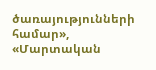ծառայությունների համար», «Մարտական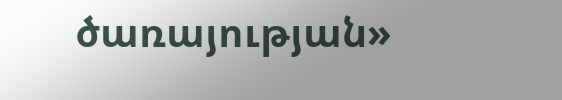ծառայության»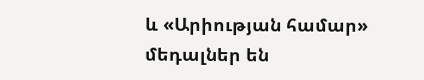և «Արիության համար» մեդալներ են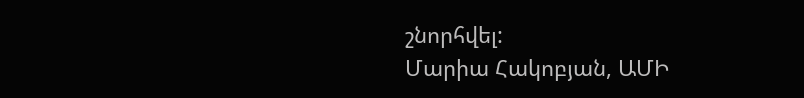շնորհվել:
Մարիա Հակոբյան, ԱՄԻ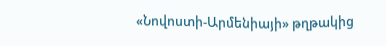«Նովոստի-Արմենիայի» թղթակից